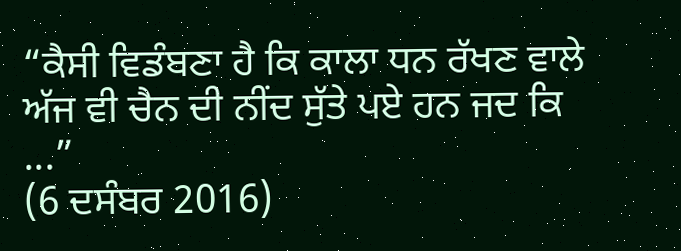“ਕੈਸੀ ਵਿਡੰਬਣਾ ਹੈ ਕਿ ਕਾਲਾ ਧਨ ਰੱਖਣ ਵਾਲੇ ਅੱਜ ਵੀ ਚੈਨ ਦੀ ਨੀਂਦ ਸੁੱਤੇ ਪਏ ਹਨ ਜਦ ਕਿ ...”
(6 ਦਸੰਬਰ 2016)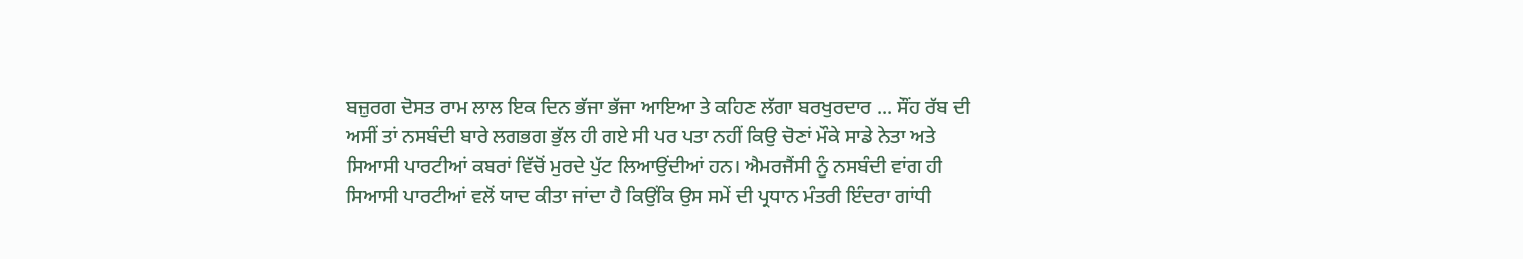ਬਜ਼ੁਰਗ ਦੋਸਤ ਰਾਮ ਲਾਲ ਇਕ ਦਿਨ ਭੱਜਾ ਭੱਜਾ ਆਇਆ ਤੇ ਕਹਿਣ ਲੱਗਾ ਬਰਖੁਰਦਾਰ ... ਸੌਂਹ ਰੱਬ ਦੀ ਅਸੀਂ ਤਾਂ ਨਸਬੰਦੀ ਬਾਰੇ ਲਗਭਗ ਭੁੱਲ ਹੀ ਗਏ ਸੀ ਪਰ ਪਤਾ ਨਹੀਂ ਕਿਉ ਚੋਣਾਂ ਮੌਕੇ ਸਾਡੇ ਨੇਤਾ ਅਤੇ ਸਿਆਸੀ ਪਾਰਟੀਆਂ ਕਬਰਾਂ ਵਿੱਚੋਂ ਮੁਰਦੇ ਪੁੱਟ ਲਿਆਉਂਦੀਆਂ ਹਨ। ਐਮਰਜੈਂਸੀ ਨੂੰ ਨਸਬੰਦੀ ਵਾਂਗ ਹੀ ਸਿਆਸੀ ਪਾਰਟੀਆਂ ਵਲੋਂ ਯਾਦ ਕੀਤਾ ਜਾਂਦਾ ਹੈ ਕਿਉਂਕਿ ਉਸ ਸਮੇਂ ਦੀ ਪ੍ਰਧਾਨ ਮੰਤਰੀ ਇੰਦਰਾ ਗਾਂਧੀ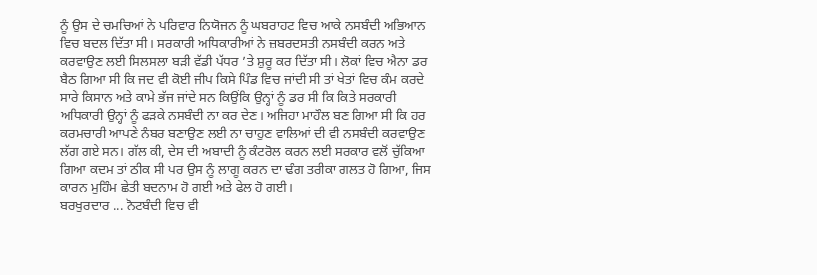ਨੂੰ ਉਸ ਦੇ ਚਮਚਿਆਂ ਨੇ ਪਰਿਵਾਰ ਨਿਯੋਜਨ ਨੂੰ ਘਬਰਾਹਟ ਵਿਚ ਆਕੇ ਨਸਬੰਦੀ ਅਭਿਆਨ ਵਿਚ ਬਦਲ ਦਿੱਤਾ ਸੀ। ਸਰਕਾਰੀ ਅਧਿਕਾਰੀਆਂ ਨੇ ਜ਼ਬਰਦਸਤੀ ਨਸਬੰਦੀ ਕਰਨ ਅਤੇ ਕਰਵਾਉਣ ਲਈ ਸਿਲਸਲਾ ਬੜੀ ਵੱਡੀ ਪੱਧਰ ’ਤੇ ਸ਼ੁਰੂ ਕਰ ਦਿੱਤਾ ਸੀ। ਲੋਕਾਂ ਵਿਚ ਐਨਾ ਡਰ ਬੈਠ ਗਿਆ ਸੀ ਕਿ ਜਦ ਵੀ ਕੋਈ ਜੀਪ ਕਿਸੇ ਪਿੰਡ ਵਿਚ ਜਾਂਦੀ ਸੀ ਤਾਂ ਖੇਤਾਂ ਵਿਚ ਕੰਮ ਕਰਦੇ ਸਾਰੇ ਕਿਸਾਨ ਅਤੇ ਕਾਮੇ ਭੱਜ ਜਾਂਦੇ ਸਨ ਕਿਉਂਕਿ ਉਨ੍ਹਾਂ ਨੂੰ ਡਰ ਸੀ ਕਿ ਕਿਤੇ ਸਰਕਾਰੀ ਅਧਿਕਾਰੀ ਉਨ੍ਹਾਂ ਨੂੰ ਫੜਕੇ ਨਸਬੰਦੀ ਨਾ ਕਰ ਦੇਣ। ਅਜਿਹਾ ਮਾਹੌਲ ਬਣ ਗਿਆ ਸੀ ਕਿ ਹਰ ਕਰਮਚਾਰੀ ਆਪਣੇ ਨੰਬਰ ਬਣਾਉਣ ਲਈ ਨਾ ਚਾਹੁਣ ਵਾਲਿਆਂ ਦੀ ਵੀ ਨਸਬੰਦੀ ਕਰਵਾਉਣ ਲੱਗ ਗਏ ਸਨ। ਗੱਲ ਕੀ, ਦੇਸ ਦੀ ਅਬਾਦੀ ਨੂੰ ਕੰਟਰੋਲ ਕਰਨ ਲਈ ਸਰਕਾਰ ਵਲੋਂ ਚੁੱਕਿਆ ਗਿਆ ਕਦਮ ਤਾਂ ਠੀਕ ਸੀ ਪਰ ਉਸ ਨੂੰ ਲਾਗੂ ਕਰਨ ਦਾ ਢੰਗ ਤਰੀਕਾ ਗਲਤ ਹੋ ਗਿਆ, ਜਿਸ ਕਾਰਨ ਮੁਹਿੰਮ ਛੇਤੀ ਬਦਨਾਮ ਹੋ ਗਈ ਅਤੇ ਫੇਲ ਹੋ ਗਈ।
ਬਰਖੁਰਦਾਰ ... ਨੋਟਬੰਦੀ ਵਿਚ ਵੀ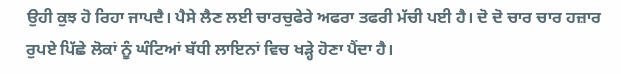ਉਹੀ ਕੁਝ ਹੋ ਰਿਹਾ ਜਾਪਦੈ। ਪੈਸੇ ਲੈਣ ਲਈ ਚਾਰਚੁਫੇਰੇ ਅਫਰਾ ਤਫਰੀ ਮੱਚੀ ਪਈ ਹੈ। ਦੋ ਦੋ ਚਾਰ ਚਾਰ ਹਜ਼ਾਰ ਰੁਪਏ ਪਿੱਛੇ ਲੋਕਾਂ ਨੂੰ ਘੰਟਿਆਂ ਬੱਧੀ ਲਾਇਨਾਂ ਵਿਚ ਖੜ੍ਹੇ ਹੋਣਾ ਪੈਂਦਾ ਹੈ।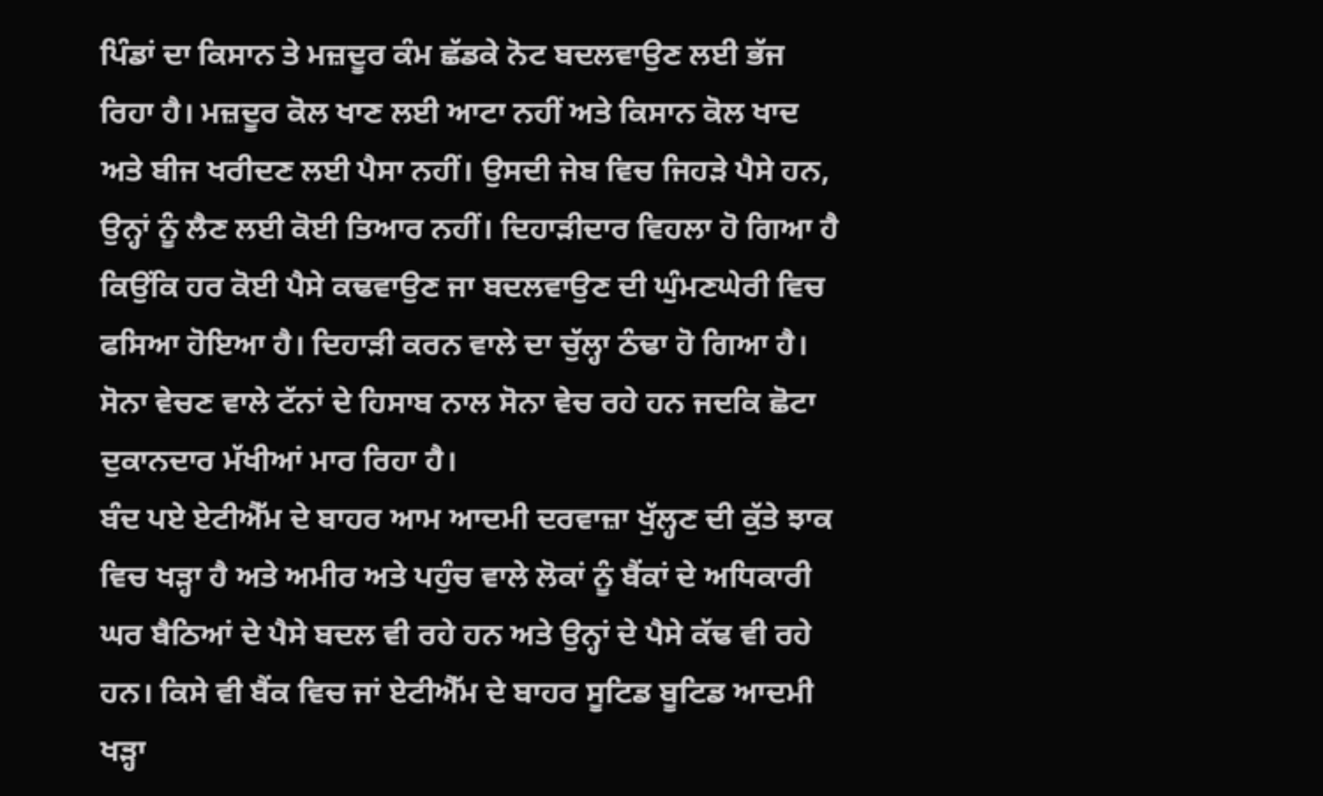ਪਿੰਡਾਂ ਦਾ ਕਿਸਾਨ ਤੇ ਮਜ਼ਦੂਰ ਕੰਮ ਛੱਡਕੇ ਨੋਟ ਬਦਲਵਾਉਣ ਲਈ ਭੱਜ ਰਿਹਾ ਹੈ। ਮਜ਼ਦੂਰ ਕੋਲ ਖਾਣ ਲਈ ਆਟਾ ਨਹੀਂ ਅਤੇ ਕਿਸਾਨ ਕੋਲ ਖਾਦ ਅਤੇ ਬੀਜ ਖਰੀਦਣ ਲਈ ਪੈਸਾ ਨਹੀਂ। ਉਸਦੀ ਜੇਬ ਵਿਚ ਜਿਹੜੇ ਪੈਸੇ ਹਨ, ਉਨ੍ਹਾਂ ਨੂੰ ਲੈਣ ਲਈ ਕੋਈ ਤਿਆਰ ਨਹੀਂ। ਦਿਹਾੜੀਦਾਰ ਵਿਹਲਾ ਹੋ ਗਿਆ ਹੈ ਕਿਉਂਕਿ ਹਰ ਕੋਈ ਪੈਸੇ ਕਢਵਾਉਣ ਜਾ ਬਦਲਵਾਉਣ ਦੀ ਘੁੰਮਣਘੇਰੀ ਵਿਚ ਫਸਿਆ ਹੋਇਆ ਹੈ। ਦਿਹਾੜੀ ਕਰਨ ਵਾਲੇ ਦਾ ਚੁੱਲ੍ਹਾ ਠੰਢਾ ਹੋ ਗਿਆ ਹੈ। ਸੋਨਾ ਵੇਚਣ ਵਾਲੇ ਟੱਨਾਂ ਦੇ ਹਿਸਾਬ ਨਾਲ ਸੋਨਾ ਵੇਚ ਰਹੇ ਹਨ ਜਦਕਿ ਛੋਟਾ ਦੁਕਾਨਦਾਰ ਮੱਖੀਆਂ ਮਾਰ ਰਿਹਾ ਹੈ।
ਬੰਦ ਪਏ ਏਟੀਐੱਮ ਦੇ ਬਾਹਰ ਆਮ ਆਦਮੀ ਦਰਵਾਜ਼ਾ ਖੁੱਲ੍ਹਣ ਦੀ ਕੁੱਤੇ ਝਾਕ ਵਿਚ ਖੜ੍ਹਾ ਹੈ ਅਤੇ ਅਮੀਰ ਅਤੇ ਪਹੁੰਚ ਵਾਲੇ ਲੋਕਾਂ ਨੂੰ ਬੈਂਕਾਂ ਦੇ ਅਧਿਕਾਰੀ ਘਰ ਬੈਠਿਆਂ ਦੇ ਪੈਸੇ ਬਦਲ ਵੀ ਰਹੇ ਹਨ ਅਤੇ ਉਨ੍ਹਾਂ ਦੇ ਪੈਸੇ ਕੱਢ ਵੀ ਰਹੇ ਹਨ। ਕਿਸੇ ਵੀ ਬੈਂਕ ਵਿਚ ਜਾਂ ਏਟੀਐੱਮ ਦੇ ਬਾਹਰ ਸੂਟਿਡ ਬੂਟਿਡ ਆਦਮੀ ਖੜ੍ਹਾ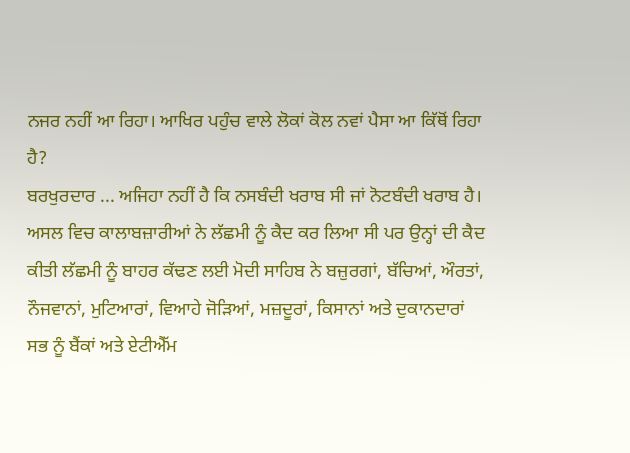ਨਜਰ ਨਹੀਂ ਆ ਰਿਹਾ। ਆਖਿਰ ਪਹੁੰਚ ਵਾਲੇ ਲੋਕਾਂ ਕੋਲ ਨਵਾਂ ਪੈਸਾ ਆ ਕਿੱਥੋਂ ਰਿਹਾ ਹੈ?
ਬਰਖੁਰਦਾਰ ... ਅਜਿਹਾ ਨਹੀਂ ਹੈ ਕਿ ਨਸਬੰਦੀ ਖਰਾਬ ਸੀ ਜਾਂ ਨੋਟਬੰਦੀ ਖਰਾਬ ਹੈ। ਅਸਲ ਵਿਚ ਕਾਲਾਬਜ਼ਾਰੀਆਂ ਨੇ ਲੱਛਮੀ ਨੂੰ ਕੈਦ ਕਰ ਲਿਆ ਸੀ ਪਰ ਉਨ੍ਹਾਂ ਦੀ ਕੈਦ ਕੀਤੀ ਲੱਛਮੀ ਨੂੰ ਬਾਹਰ ਕੱਢਣ ਲਈ ਮੋਦੀ ਸਾਹਿਬ ਨੇ ਬਜ਼ੁਰਗਾਂ, ਬੱਚਿਆਂ, ਔਰਤਾਂ, ਨੌਜਵਾਨਾਂ, ਮੁਟਿਆਰਾਂ, ਵਿਆਹੇ ਜੋੜਿਆਂ, ਮਜ਼ਦੂਰਾਂ, ਕਿਸਾਨਾਂ ਅਤੇ ਦੁਕਾਨਦਾਰਾਂ ਸਭ ਨੂੰ ਬੈਂਕਾਂ ਅਤੇ ਏਟੀਐੱਮ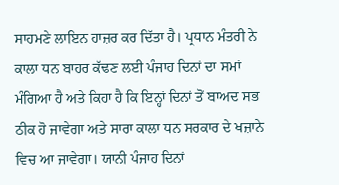ਸਾਹਮਣੇ ਲਾਇਨ ਹਾਜ਼ਰ ਕਰ ਦਿੱਤਾ ਹੈ। ਪ੍ਰਧਾਨ ਮੰਤਰੀ ਨੇ ਕਾਲਾ ਧਨ ਬਾਹਰ ਕੱਢਣ ਲਈ ਪੰਜਾਹ ਦਿਨਾਂ ਦਾ ਸਮਾਂ ਮੰਗਿਆ ਹੈ ਅਤੇ ਕਿਹਾ ਹੈ ਕਿ ਇਨ੍ਹਾਂ ਦਿਨਾਂ ਤੋਂ ਬਾਅਦ ਸਭ ਠੀਕ ਹੋ ਜਾਵੇਗਾ ਅਤੇ ਸਾਰਾ ਕਾਲਾ ਧਨ ਸਰਕਾਰ ਦੇ ਖਜ਼ਾਨੇ ਵਿਚ ਆ ਜਾਵੇਗਾ। ਯਾਨੀ ਪੰਜਾਹ ਦਿਨਾਂ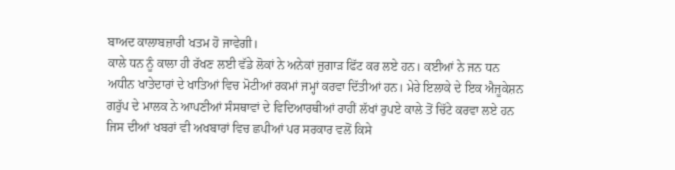ਬਾਅਦ ਕਾਲਾਬਜ਼ਾਰੀ ਖਤਮ ਹੋ ਜਾਵੇਗੀ।
ਕਾਲੇ ਧਨ ਨੂੰ ਕਾਲਾ ਹੀ ਰੱਖਣ ਲਈ ਵੱਡੇ ਲੋਕਾਂ ਨੇ ਅਨੇਕਾਂ ਜੁਗਾੜ ਫਿੱਟ ਕਰ ਲਏ ਹਨ। ਕਈਆਂ ਨੇ ਜਨ ਧਨ ਅਧੀਨ ਖਾਤੇਦਾਰਾਂ ਦੇ ਖਾਤਿਆਂ ਵਿਚ ਮੋਟੀਆਂ ਰਕਮਾਂ ਜਮ੍ਹਾਂ ਕਰਵਾ ਦਿੱਤੀਆਂ ਹਨ। ਮੇਰੇ ਇਲਾਕੇ ਦੇ ਇਕ ਐਜੂਕੇਸ਼ਨ ਗਰੁੱਪ ਦੇ ਮਾਲਕ ਨੇ ਆਪਣੀਆਂ ਸੰਸਥਾਵਾਂ ਦੇ ਵਿਦਿਆਰਥੀਆਂ ਰਾਹੀਂ ਲੱਖਾਂ ਰੁਪਏ ਕਾਲੇ ਤੋਂ ਚਿੱਟੇ ਕਰਵਾ ਲਏ ਹਨ ਜਿਸ ਦੀਆਂ ਖਬਰਾਂ ਵੀ ਅਖਬਾਰਾਂ ਵਿਚ ਛਪੀਆਂ ਪਰ ਸਰਕਾਰ ਵਲੋਂ ਕਿਸੇ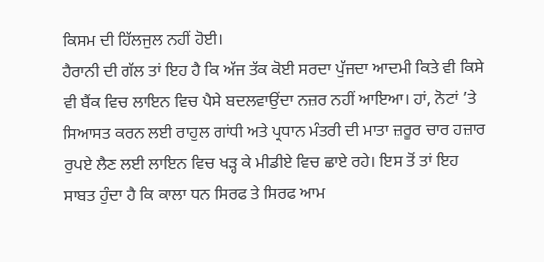ਕਿਸਮ ਦੀ ਹਿੱਲਜੁਲ ਨਹੀਂ ਹੋਈ।
ਹੈਰਾਨੀ ਦੀ ਗੱਲ ਤਾਂ ਇਹ ਹੈ ਕਿ ਅੱਜ ਤੱਕ ਕੋਈ ਸਰਦਾ ਪੁੱਜਦਾ ਆਦਮੀ ਕਿਤੇ ਵੀ ਕਿਸੇ ਵੀ ਬੈਂਕ ਵਿਚ ਲਾਇਨ ਵਿਚ ਪੈਸੇ ਬਦਲਵਾਉਂਦਾ ਨਜ਼ਰ ਨਹੀਂ ਆਇਆ। ਹਾਂ, ਨੋਟਾਂ ’ਤੇ ਸਿਆਸਤ ਕਰਨ ਲਈ ਰਾਹੁਲ ਗਾਂਧੀ ਅਤੇ ਪ੍ਰਧਾਨ ਮੰਤਰੀ ਦੀ ਮਾਤਾ ਜ਼ਰੂਰ ਚਾਰ ਹਜ਼ਾਰ ਰੁਪਏ ਲੈਣ ਲਈ ਲਾਇਨ ਵਿਚ ਖੜ੍ਹ ਕੇ ਮੀਡੀਏ ਵਿਚ ਛਾਏ ਰਹੇ। ਇਸ ਤੋਂ ਤਾਂ ਇਹ ਸਾਬਤ ਹੁੰਦਾ ਹੈ ਕਿ ਕਾਲਾ ਧਨ ਸਿਰਫ ਤੇ ਸਿਰਫ ਆਮ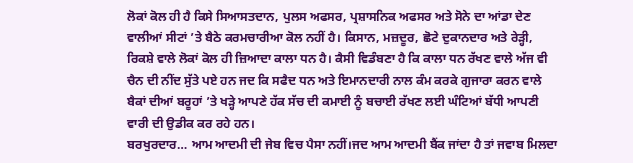ਲੋਕਾਂ ਕੋਲ ਹੀ ਹੈ ਕਿਸੇ ਸਿਆਸਤਦਾਨ, ਪੁਲਸ ਅਫਸਰ, ਪ੍ਰਸ਼ਾਸਨਿਕ ਅਫਸਰ ਅਤੇ ਸੋਨੇ ਦਾ ਆਂਡਾ ਦੇਣ ਵਾਲੀਆਂ ਸੀਟਾਂ ’ਤੇ ਬੈਠੇ ਕਰਮਚਾਰੀਆ ਕੋਲ ਨਹੀਂ ਹੈ। ਕਿਸਾਨ, ਮਜ਼ਦੂਰ, ਛੋਟੇ ਦੁਕਾਨਦਾਰ ਅਤੇ ਰੇੜ੍ਹੀ, ਰਿਕਸ਼ੇ ਵਾਲੇ ਲੋਕਾਂ ਕੋਲ ਹੀ ਜ਼ਿਆਦਾ ਕਾਲਾ ਧਨ ਹੈ। ਕੈਸੀ ਵਿਡੰਬਣਾ ਹੈ ਕਿ ਕਾਲਾ ਧਨ ਰੱਖਣ ਵਾਲੇ ਅੱਜ ਵੀ ਚੈਨ ਦੀ ਨੀਂਦ ਸੁੱਤੇ ਪਏ ਹਨ ਜਦ ਕਿ ਸਫੈਦ ਧਨ ਅਤੇ ਇਮਾਨਦਾਰੀ ਨਾਲ ਕੰਮ ਕਰਕੇ ਗੁਜਾਰਾ ਕਰਨ ਵਾਲੇ ਬੈਕਾਂ ਦੀਆਂ ਬਰੂਹਾਂ ’ਤੇ ਖੜ੍ਹੇ ਆਪਣੇ ਹੱਕ ਸੱਚ ਦੀ ਕਮਾਈ ਨੂੰ ਬਚਾਈ ਰੱਖਣ ਲਈ ਘੰਟਿਆਂ ਬੱਧੀ ਆਪਣੀ ਵਾਰੀ ਦੀ ਉਡੀਕ ਕਰ ਰਹੇ ਹਨ।
ਬਰਖੁਰਦਾਰ… ਆਮ ਆਦਮੀ ਦੀ ਜੇਬ ਵਿਚ ਪੈਸਾ ਨਹੀਂ।ਜਦ ਆਮ ਆਦਮੀ ਬੈਂਕ ਜਾਂਦਾ ਹੈ ਤਾਂ ਜਵਾਬ ਮਿਲਦਾ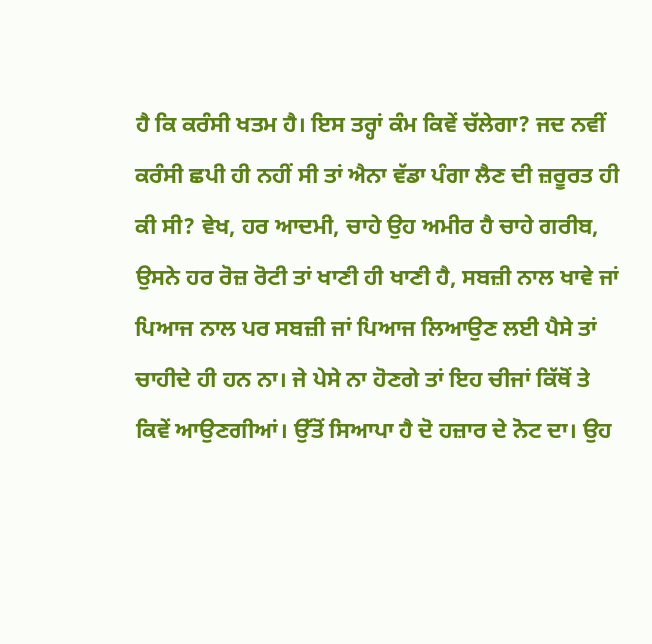ਹੈ ਕਿ ਕਰੰਸੀ ਖਤਮ ਹੈ। ਇਸ ਤਰ੍ਹਾਂ ਕੰਮ ਕਿਵੇਂ ਚੱਲੇਗਾ? ਜਦ ਨਵੀਂ ਕਰੰਸੀ ਛਪੀ ਹੀ ਨਹੀਂ ਸੀ ਤਾਂ ਐਨਾ ਵੱਡਾ ਪੰਗਾ ਲੈਣ ਦੀ ਜ਼ਰੂਰਤ ਹੀ ਕੀ ਸੀ? ਵੇਖ, ਹਰ ਆਦਮੀ, ਚਾਹੇ ਉਹ ਅਮੀਰ ਹੈ ਚਾਹੇ ਗਰੀਬ, ਉਸਨੇ ਹਰ ਰੋਜ਼ ਰੋਟੀ ਤਾਂ ਖਾਣੀ ਹੀ ਖਾਣੀ ਹੈ, ਸਬਜ਼ੀ ਨਾਲ ਖਾਵੇ ਜਾਂ ਪਿਆਜ ਨਾਲ ਪਰ ਸਬਜ਼ੀ ਜਾਂ ਪਿਆਜ ਲਿਆਉਣ ਲਈ ਪੈਸੇ ਤਾਂ ਚਾਹੀਦੇ ਹੀ ਹਨ ਨਾ। ਜੇ ਪੇਸੇ ਨਾ ਹੋਣਗੇ ਤਾਂ ਇਹ ਚੀਜਾਂ ਕਿੱਥੋਂ ਤੇ ਕਿਵੇਂ ਆਉਣਗੀਆਂ। ਉੱਤੋਂ ਸਿਆਪਾ ਹੈ ਦੋ ਹਜ਼ਾਰ ਦੇ ਨੋਟ ਦਾ। ਉਹ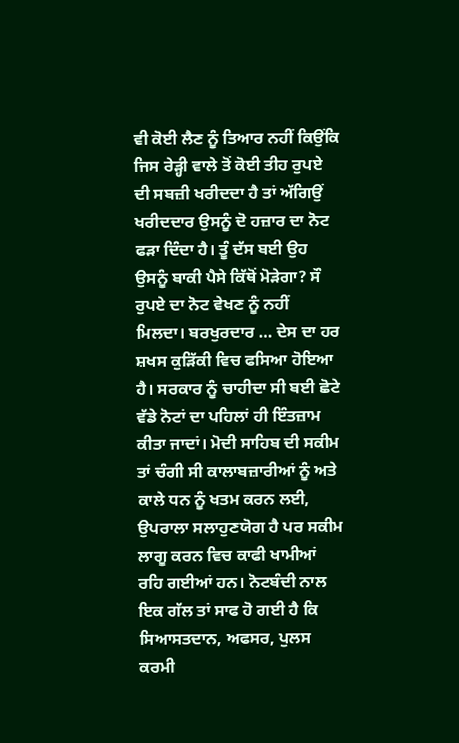ਵੀ ਕੋਈ ਲੈਣ ਨੂੰ ਤਿਆਰ ਨਹੀਂ ਕਿਉਂਕਿ ਜਿਸ ਰੇੜ੍ਹੀ ਵਾਲੇ ਤੋਂ ਕੋਈ ਤੀਹ ਰੁਪਏ ਦੀ ਸਬਜ਼ੀ ਖਰੀਦਦਾ ਹੈ ਤਾਂ ਅੱਗਿਉਂ ਖਰੀਦਦਾਰ ਉਸਨੂੰ ਦੋ ਹਜ਼ਾਰ ਦਾ ਨੋਟ ਫੜਾ ਦਿੰਦਾ ਹੈ। ਤੂੰ ਦੱਸ ਬਈ ਉਹ ਉਸਨੂੰ ਬਾਕੀ ਪੈਸੇ ਕਿੱਥੋਂ ਮੋੜੇਗਾ? ਸੌ ਰੁਪਏ ਦਾ ਨੋਟ ਵੇਖਣ ਨੂੰ ਨਹੀਂ ਮਿਲਦਾ। ਬਰਖੁਰਦਾਰ … ਦੇਸ ਦਾ ਹਰ ਸ਼ਖਸ ਕੁੜਿੱਕੀ ਵਿਚ ਫਸਿਆ ਹੋਇਆ ਹੈ। ਸਰਕਾਰ ਨੂੰ ਚਾਹੀਦਾ ਸੀ ਬਈ ਛੋਟੇ ਵੱਡੇ ਨੋਟਾਂ ਦਾ ਪਹਿਲਾਂ ਹੀ ਇੰਤਜ਼ਾਮ ਕੀਤਾ ਜਾਦਾਂ। ਮੋਦੀ ਸਾਹਿਬ ਦੀ ਸਕੀਮ ਤਾਂ ਚੰਗੀ ਸੀ ਕਾਲਾਬਜ਼ਾਰੀਆਂ ਨੂੰ ਅਤੇ ਕਾਲੇ ਧਨ ਨੂੰ ਖਤਮ ਕਰਨ ਲਈ, ਉਪਰਾਲਾ ਸਲਾਹੁਣਯੋਗ ਹੈ ਪਰ ਸਕੀਮ ਲਾਗੂ ਕਰਨ ਵਿਚ ਕਾਫੀ ਖਾਮੀਆਂ ਰਹਿ ਗਈਆਂ ਹਨ। ਨੋਟਬੰਦੀ ਨਾਲ ਇਕ ਗੱਲ ਤਾਂ ਸਾਫ ਹੋ ਗਈ ਹੈ ਕਿ ਸਿਆਸਤਦਾਨ, ਅਫਸਰ, ਪੁਲਸ ਕਰਮੀ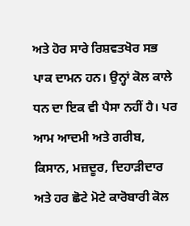ਅਤੇ ਹੋਰ ਸਾਰੇ ਰਿਸ਼ਵਤਖੋਰ ਸਭ ਪਾਕ ਦਾਮਨ ਹਨ। ਉਨ੍ਹਾਂ ਕੋਲ ਕਾਲੇ ਧਨ ਦਾ ਇਕ ਵੀ ਪੈਸਾ ਨਹੀਂ ਹੈ। ਪਰ ਆਮ ਆਦਮੀ ਅਤੇ ਗਰੀਬ, ਕਿਸਾਨ, ਮਜ਼ਦੂਰ, ਦਿਹਾੜੀਦਾਰ ਅਤੇ ਹਰ ਛੋਟੇ ਮੋਟੇ ਕਾਰੋਬਾਰੀ ਕੋਲ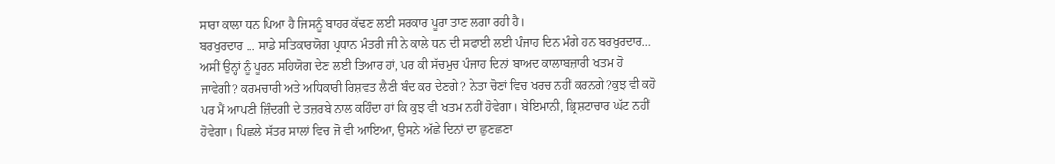ਸਾਰਾ ਕਾਲਾ ਧਨ ਪਿਆ ਹੈ ਜਿਸਨੂੰ ਬਾਹਰ ਕੱਢਣ ਲਈ ਸਰਕਾਰ ਪੂਰਾ ਤਾਣ ਲਗਾ ਰਹੀ ਹੈ।
ਬਰਖੁਰਦਾਰ ... ਸਾਡੇ ਸਤਿਕਾਰਯੋਗ ਪ੍ਰਧਾਨ ਮੰਤਰੀ ਜੀ ਨੇ ਕਾਲੇ ਧਨ ਦੀ ਸਫਾਈ ਲਈ ਪੰਜਾਹ ਦਿਨ ਮੰਗੇ ਹਨ ਬਰਖੁਰਦਾਰ… ਅਸੀਂ ਉਨ੍ਹਾਂ ਨੂੰ ਪੂਰਨ ਸਹਿਯੋਗ ਦੇਣ ਲਈ ਤਿਆਰ ਹਾਂ, ਪਰ ਕੀ ਸੱਚਮੁਚ ਪੰਜਾਹ ਦਿਨਾਂ ਬਾਅਦ ਕਾਲਾਬਜ਼ਾਰੀ ਖਤਮ ਹੋ ਜਾਵੇਗੀ? ਕਰਮਚਾਰੀ ਅਤੇ ਅਧਿਕਾਰੀ ਰਿਸ਼ਵਤ ਲੈਣੀ ਬੰਦ ਕਰ ਦੇਣਗੇ? ਨੇਤਾ ਚੋਣਾਂ ਵਿਚ ਖਰਚ ਨਹੀਂ ਕਰਨਗੇ?ਕੁਝ ਵੀ ਕਹੋ ਪਰ ਮੈਂ ਆਪਣੀ ਜ਼ਿੰਦਗੀ ਦੇ ਤਜ਼ਰਬੇ ਨਾਲ ਕਹਿੰਦਾ ਹਾਂ ਕਿ ਕੁਝ ਵੀ ਖਤਮ ਨਹੀਂ ਹੋਵੇਗਾ। ਬੇਇਮਾਨੀ, ਭ੍ਰਿਸ਼ਟਾਚਾਰ ਘੱਟ ਨਹੀਂ ਹੋਵੇਗਾ। ਪਿਛਲੇ ਸੱਤਰ ਸਾਲਾਂ ਵਿਚ ਜੋ ਵੀ ਆਇਆ, ਉਸਨੇ ਅੱਛੇ ਦਿਨਾਂ ਦਾ ਛੁਣਛਣਾ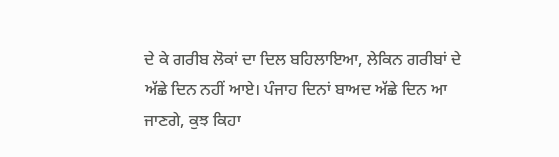ਦੇ ਕੇ ਗਰੀਬ ਲੋਕਾਂ ਦਾ ਦਿਲ ਬਹਿਲਾਇਆ, ਲੇਕਿਨ ਗਰੀਬਾਂ ਦੇ ਅੱਛੇ ਦਿਨ ਨਹੀਂ ਆਏ। ਪੰਜਾਹ ਦਿਨਾਂ ਬਾਅਦ ਅੱਛੇ ਦਿਨ ਆ ਜਾਣਗੇ, ਕੁਝ ਕਿਹਾ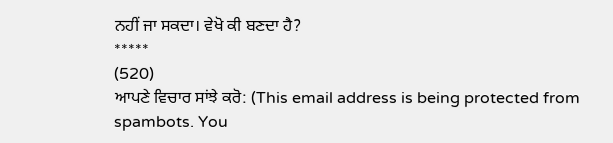ਨਹੀਂ ਜਾ ਸਕਦਾ। ਵੇਖੋ ਕੀ ਬਣਦਾ ਹੈ?
*****
(520)
ਆਪਣੇ ਵਿਚਾਰ ਸਾਂਝੇ ਕਰੋ: (This email address is being protected from spambots. You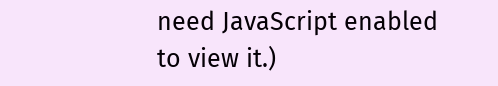need JavaScript enabled to view it.)